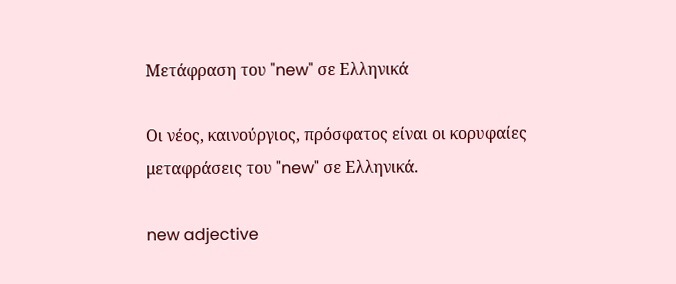Μετάφραση του "new" σε Ελληνικά

Οι νέος, καινούργιος, πρόσφατος είναι οι κορυφαίες μεταφράσεις του "new" σε Ελληνικά.

new adjective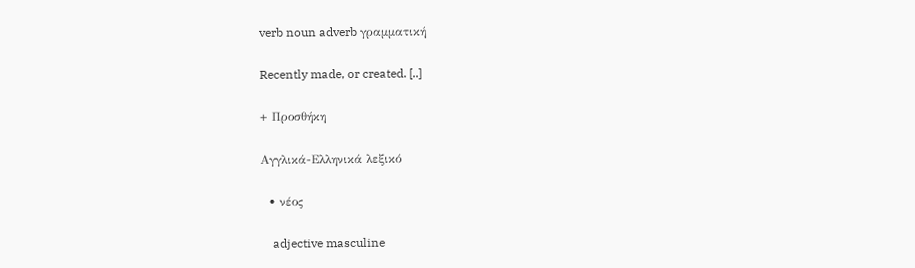verb noun adverb γραμματική

Recently made, or created. [..]

+ Προσθήκη

Αγγλικά-Ελληνικά λεξικό

  • νέος

    adjective masculine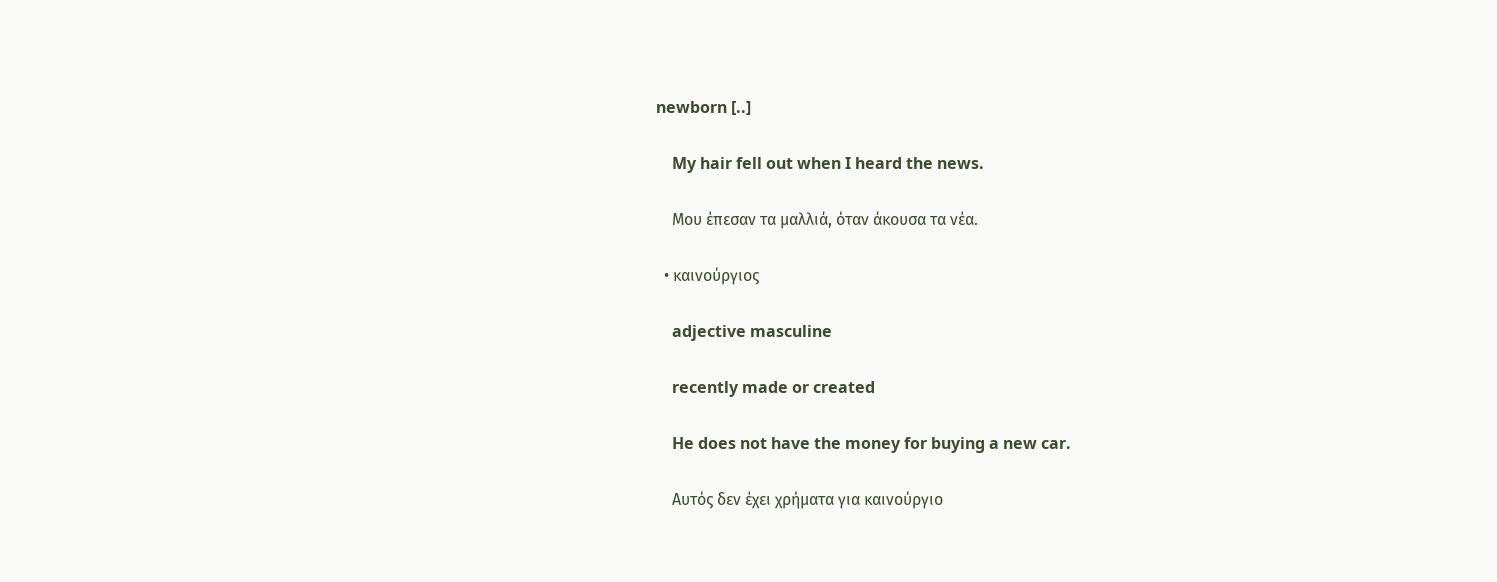newborn [..]

    My hair fell out when I heard the news.

    Mου έπεσαν τα μαλλιά, όταν άκουσα τα νέα.

  • καινούργιος

    adjective masculine

    recently made or created

    He does not have the money for buying a new car.

    Αυτός δεν έχει χρήματα για καινούργιο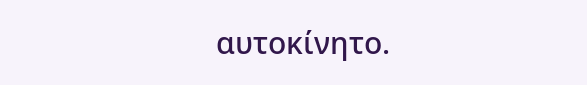αυτοκίνητο.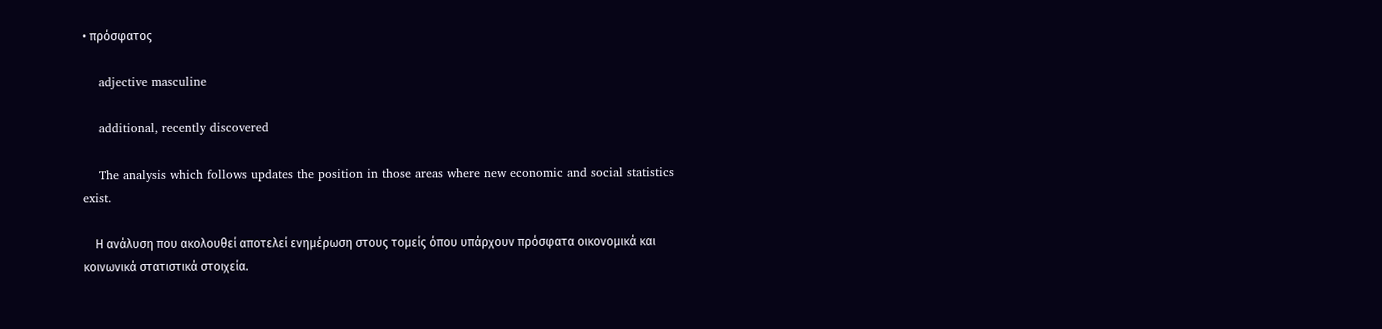• πρόσφατος

    adjective masculine

    additional, recently discovered

    The analysis which follows updates the position in those areas where new economic and social statistics exist.

    Η ανάλυση που ακολουθεί αποτελεί ενημέρωση στους τομείς όπου υπάρχουν πρόσφατα οικονομικά και κοινωνικά στατιστικά στοιχεία.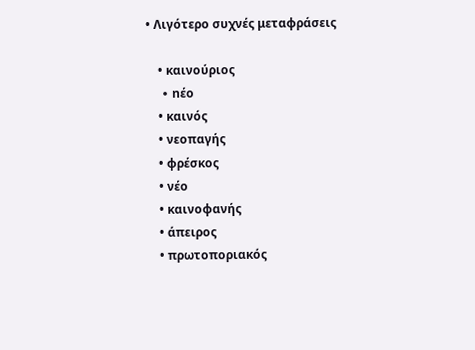• Λιγότερο συχνές μεταφράσεις

    • καινούριος
    • nέο
    • καινός
    • νεοπαγής
    • φρέσκος
    • νέο
    • καινοφανής
    • άπειρος
    • πρωτοποριακός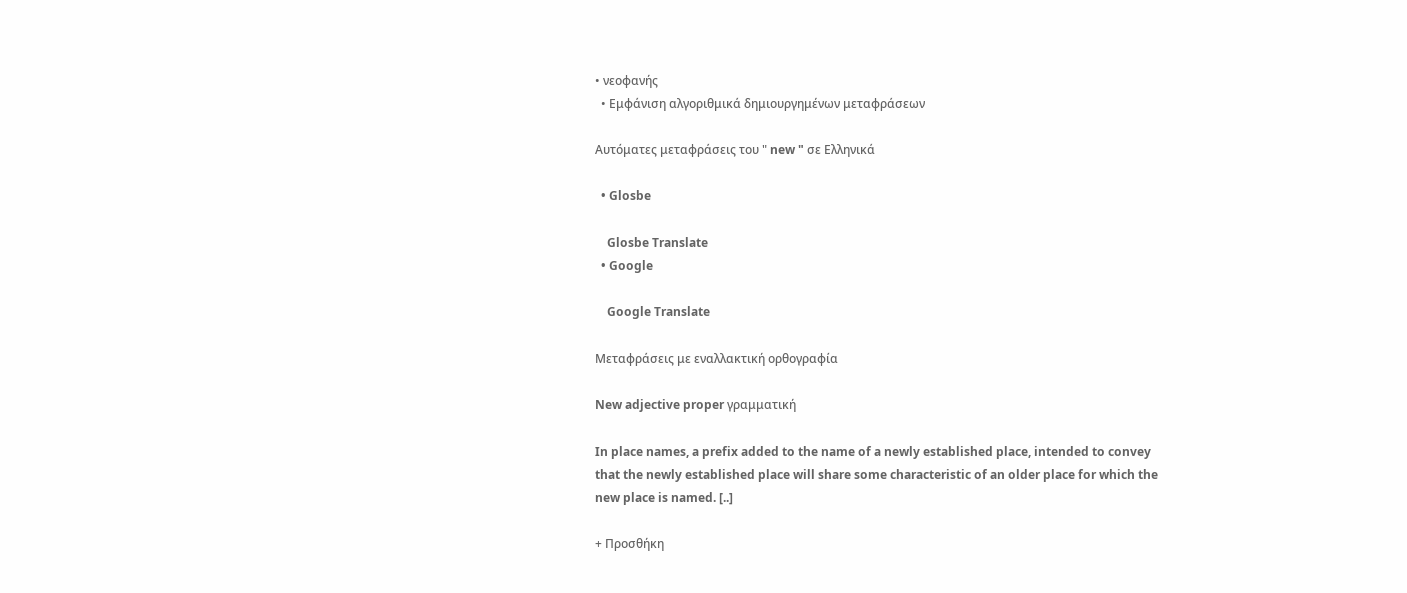• νεοφανής
  • Εμφάνιση αλγοριθμικά δημιουργημένων μεταφράσεων

Αυτόματες μεταφράσεις του " new " σε Ελληνικά

  • Glosbe

    Glosbe Translate
  • Google

    Google Translate

Μεταφράσεις με εναλλακτική ορθογραφία

New adjective proper γραμματική

In place names, a prefix added to the name of a newly established place, intended to convey that the newly established place will share some characteristic of an older place for which the new place is named. [..]

+ Προσθήκη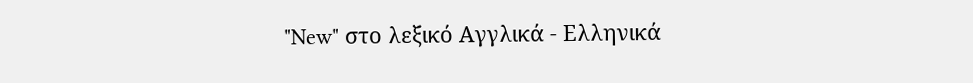"New" στο λεξικό Αγγλικά - Ελληνικά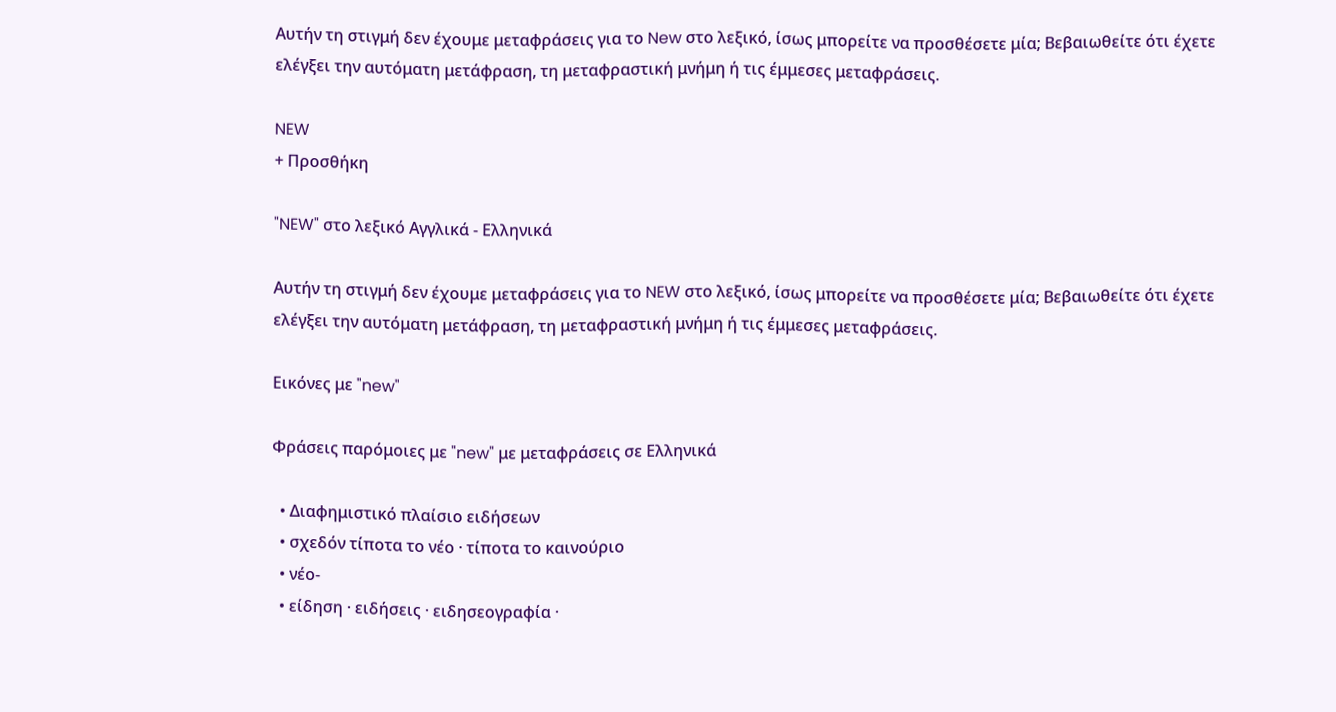Αυτήν τη στιγμή δεν έχουμε μεταφράσεις για το New στο λεξικό, ίσως μπορείτε να προσθέσετε μία; Βεβαιωθείτε ότι έχετε ελέγξει την αυτόματη μετάφραση, τη μεταφραστική μνήμη ή τις έμμεσες μεταφράσεις.

NEW
+ Προσθήκη

"NEW" στο λεξικό Αγγλικά - Ελληνικά

Αυτήν τη στιγμή δεν έχουμε μεταφράσεις για το NEW στο λεξικό, ίσως μπορείτε να προσθέσετε μία; Βεβαιωθείτε ότι έχετε ελέγξει την αυτόματη μετάφραση, τη μεταφραστική μνήμη ή τις έμμεσες μεταφράσεις.

Εικόνες με "new"

Φράσεις παρόμοιες με "new" με μεταφράσεις σε Ελληνικά

  • Διαφημιστικό πλαίσιο ειδήσεων
  • σχεδόν τίποτα το νέο · τίποτα το καινούριο
  • νέο-
  • είδηση · ειδήσεις · ειδησεογραφία ·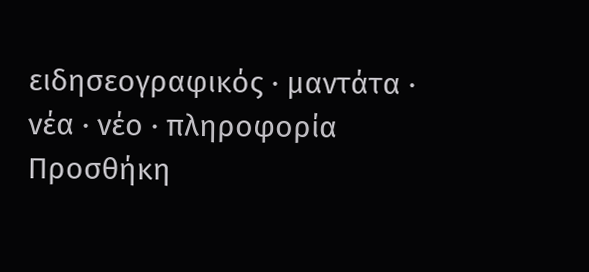ειδησεογραφικός · μαντάτα · νέα · νέο · πληροφορία
Προσθήκη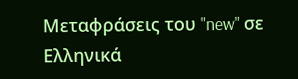Μεταφράσεις του "new" σε Ελληνικά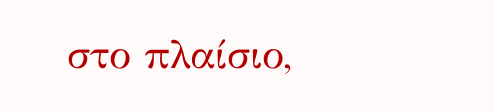στο πλαίσιο,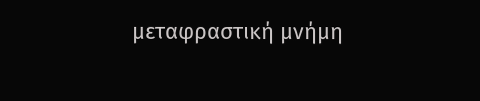μεταφραστική μνήμη